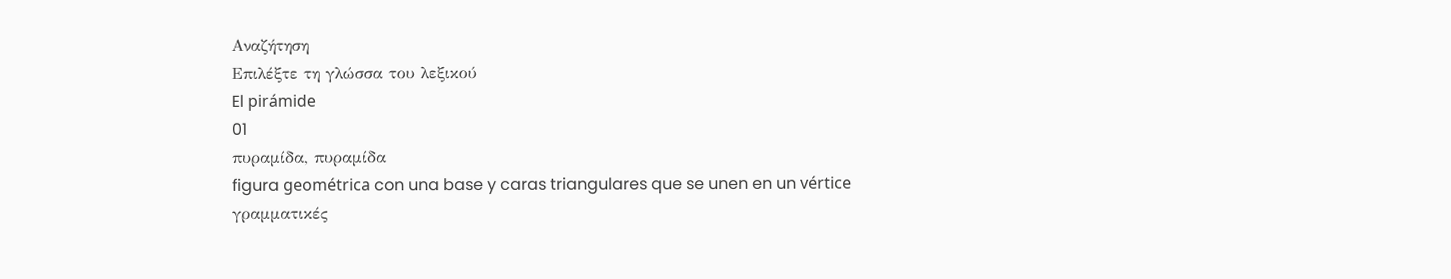Αναζήτηση
Επιλέξτε τη γλώσσα του λεξικού
El pirámide
01
πυραμίδα, πυραμίδα
figura geométrica con una base y caras triangulares que se unen en un vértice
γραμματικές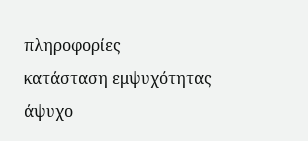πληροφορίες
κατάσταση εμψυχότητας
άψυχο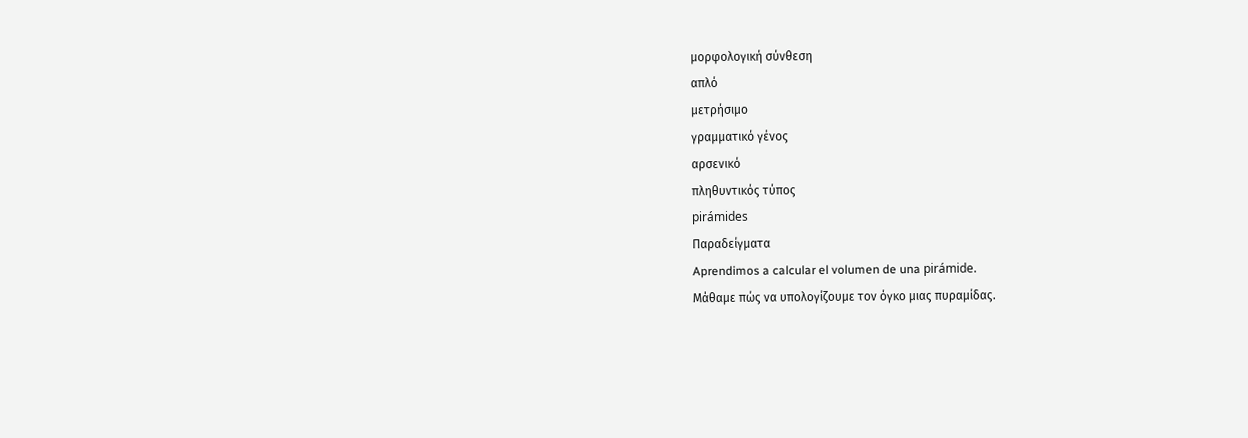μορφολογική σύνθεση
απλό
μετρήσιμο
γραμματικό γένος
αρσενικό
πληθυντικός τύπος
pirámides
Παραδείγματα
Aprendimos a calcular el volumen de una pirámide.
Μάθαμε πώς να υπολογίζουμε τον όγκο μιας πυραμίδας.